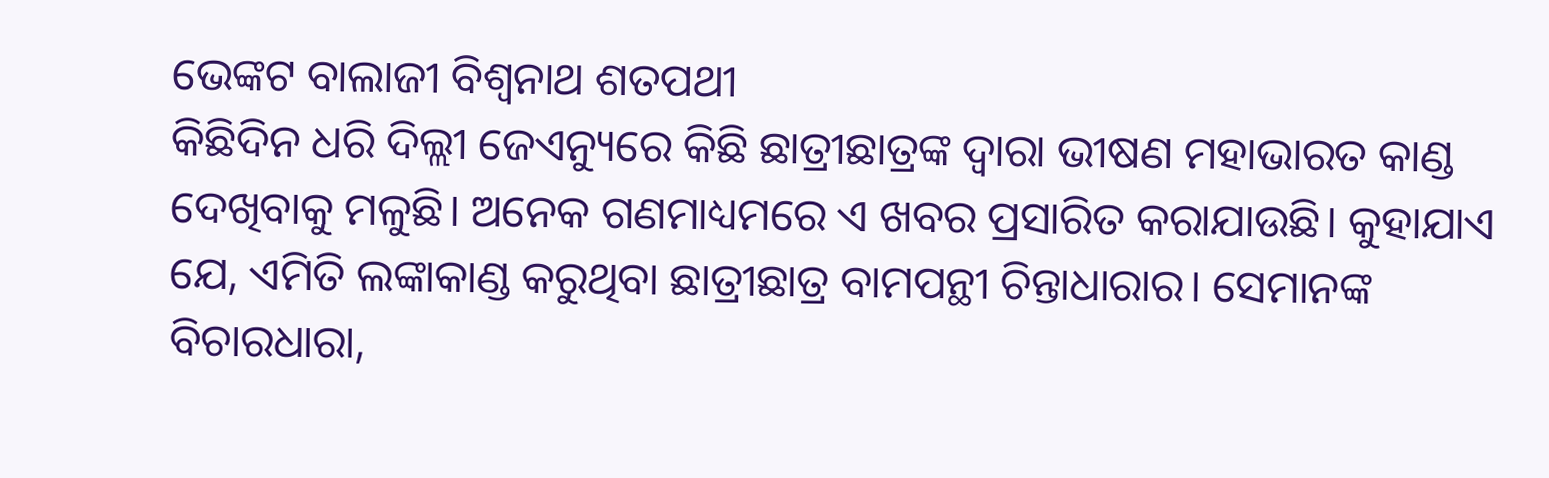ଭେଙ୍କଟ ବାଲାଜୀ ବିଶ୍ୱନାଥ ଶତପଥୀ
କିଛିଦିନ ଧରି ଦିଲ୍ଲୀ ଜେଏନ୍ୟୁରେ କିଛି ଛାତ୍ରୀଛାତ୍ରଙ୍କ ଦ୍ୱାରା ଭୀଷଣ ମହାଭାରତ କାଣ୍ଡ ଦେଖିବାକୁ ମଳୁଛି। ଅନେକ ଗଣମାଧ୍ୟମରେ ଏ ଖବର ପ୍ରସାରିତ କରାଯାଉଛି। କୁହାଯାଏ ଯେ, ଏମିତି ଲଙ୍କାକାଣ୍ଡ କରୁଥିବା ଛାତ୍ରୀଛାତ୍ର ବାମପନ୍ଥୀ ଚିନ୍ତାଧାରାର। ସେମାନଙ୍କ ବିଚାରଧାରା,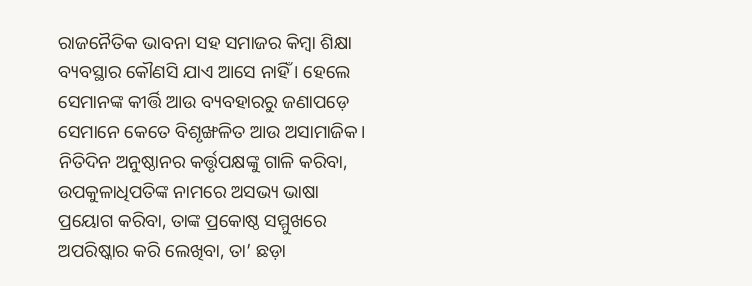ରାଜନୈତିକ ଭାବନା ସହ ସମାଜର କିମ୍ବା ଶିକ୍ଷା ବ୍ୟବସ୍ଥାର କୌଣସି ଯାଏ ଆସେ ନାହିଁ । ହେଲେ ସେମାନଙ୍କ କୀର୍ତ୍ତି ଆଉ ବ୍ୟବହାରରୁ ଜଣାପଡ଼େ ସେମାନେ କେତେ ବିଶୃଙ୍ଖଳିତ ଆଉ ଅସାମାଜିକ। ନିତିଦିନ ଅନୁଷ୍ଠାନର କର୍ତ୍ତୃପକ୍ଷଙ୍କୁ ଗାଳି କରିବା, ଉପକୁଳାଧିପତିଙ୍କ ନାମରେ ଅସଭ୍ୟ ଭାଷା ପ୍ରୟୋଗ କରିବା, ତାଙ୍କ ପ୍ରକୋଷ୍ଠ ସମ୍ମୁଖରେ ଅପରିଷ୍କାର କରି ଲେଖିବା, ତା’ ଛଡ଼ା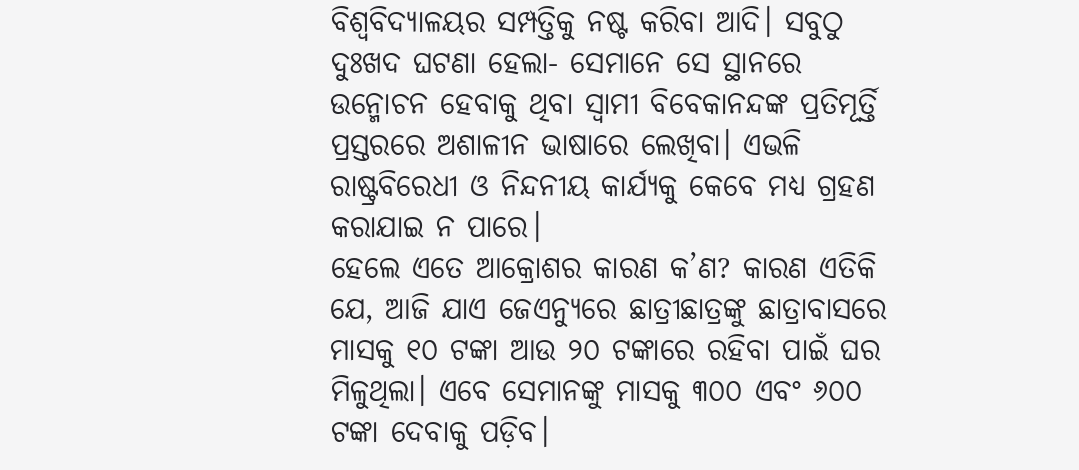ବିଶ୍ୱବିଦ୍ୟାଳୟର ସମ୍ପତ୍ତିକୁ ନଷ୍ଟ କରିବା ଆଦି। ସବୁଠୁ ଦୁଃଖଦ ଘଟଣା ହେଲା- ସେମାନେ ସେ ସ୍ଥାନରେ ଉନ୍ମୋଚନ ହେବାକୁ ଥିବା ସ୍ବାମୀ ବିବେକାନନ୍ଦଙ୍କ ପ୍ରତିମୂର୍ତ୍ତି ପ୍ରସ୍ତରରେ ଅଶାଳୀନ ଭାଷାରେ ଲେଖିବା। ଏଭଳି ରାଷ୍ଟ୍ରବିରେଧୀ ଓ ନିନ୍ଦନୀୟ କାର୍ଯ୍ୟକୁ କେବେ ମଧ୍ୟ ଗ୍ରହଣ କରାଯାଇ ନ ପାରେ।
ହେଲେ ଏତେ ଆକ୍ରୋଶର କାରଣ କ’ଣ? କାରଣ ଏତିକି ଯେ, ଆଜି ଯାଏ ଜେଏନ୍ୟୁରେ ଛାତ୍ରୀଛାତ୍ରଙ୍କୁ ଛାତ୍ରାବାସରେ ମାସକୁ ୧୦ ଟଙ୍କା ଆଉ ୨୦ ଟଙ୍କାରେ ରହିବା ପାଇଁ ଘର ମିଳୁଥିଲା। ଏବେ ସେମାନଙ୍କୁ ମାସକୁ ୩୦୦ ଏବଂ ୬୦୦ ଟଙ୍କା ଦେବାକୁ ପଡ଼ିବ।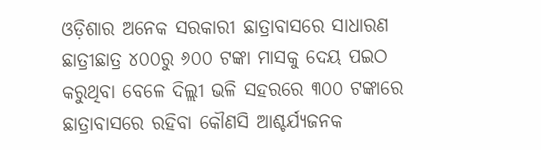ଓଡ଼ିଶାର ଅନେକ ସରକାରୀ ଛାତ୍ରାବାସରେ ସାଧାରଣ ଛାତ୍ରୀଛାତ୍ର ୪୦୦ରୁ ୬୦୦ ଟଙ୍କା ମାସକୁ ଦେୟ ପଇଠ କରୁଥିବା ବେଳେ ଦିଲ୍ଲୀ ଭଳି ସହରରେ ୩୦୦ ଟଙ୍କାରେ ଛାତ୍ରାବାସରେ ରହିବା କୌଣସି ଆଶ୍ଚର୍ଯ୍ୟଜନକ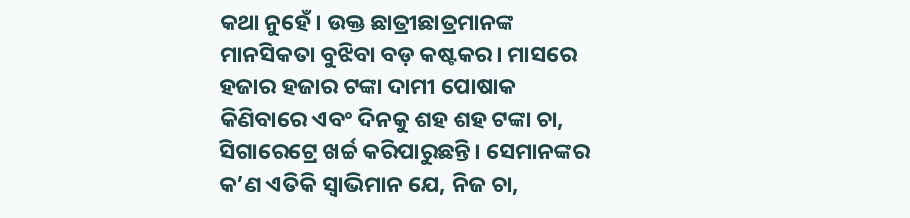କଥା ନୁହେଁ। ଉକ୍ତ ଛାତ୍ରୀଛାତ୍ରମାନଙ୍କ ମାନସିକତା ବୁଝିବା ବଡ଼ କଷ୍ଟକର। ମାସରେ ହଜାର ହଜାର ଟଙ୍କା ଦାମୀ ପୋଷାକ କିଣିବାରେ ଏବଂ ଦିନକୁ ଶହ ଶହ ଟଙ୍କା ଚା, ସିଗାରେଟ୍ରେ ଖର୍ଚ୍ଚ କରିପାରୁଛନ୍ତି। ସେମାନଙ୍କର କ’ଣ ଏତିକି ସ୍ବାଭିମାନ ଯେ, ନିଜ ଚା,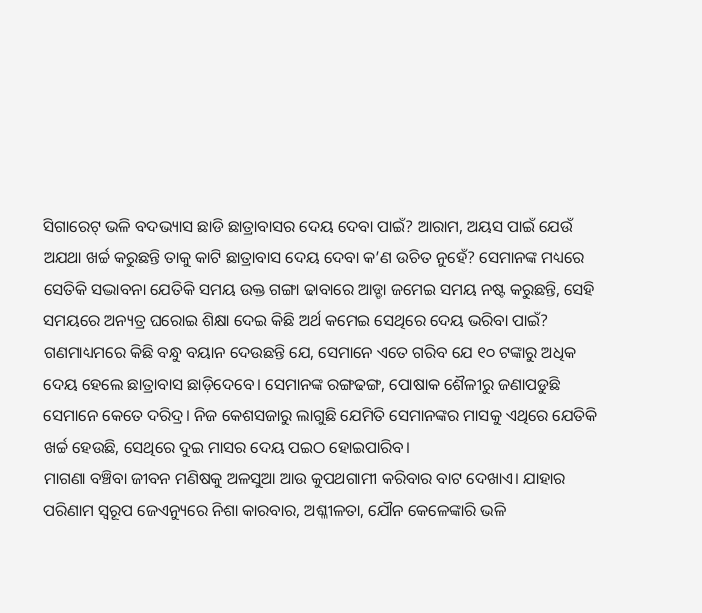ସିଗାରେଟ୍ ଭଳି ବଦଭ୍ୟାସ ଛାଡି ଛାତ୍ରାବାସର ଦେୟ ଦେବା ପାଇଁ? ଆରାମ, ଅୟସ ପାଇଁ ଯେଉଁ ଅଯଥା ଖର୍ଚ୍ଚ କରୁଛନ୍ତି ତାକୁ କାଟି ଛାତ୍ରାବାସ ଦେୟ ଦେବା କ’ଣ ଉଚିତ ନୁହେଁ? ସେମାନଙ୍କ ମଧ୍ୟରେ ସେତିକି ସଦ୍ଭାବନା ଯେତିକି ସମୟ ଉକ୍ତ ଗଙ୍ଗା ଢାବାରେ ଆଡ୍ଡା ଜମେଇ ସମୟ ନଷ୍ଟ କରୁଛନ୍ତି, ସେହି ସମୟରେ ଅନ୍ୟତ୍ର ଘରୋଇ ଶିକ୍ଷା ଦେଇ କିଛି ଅର୍ଥ କମେଇ ସେଥିରେ ଦେୟ ଭରିବା ପାଇଁ? ଗଣମାଧ୍ୟମରେ କିଛି ବନ୍ଧୁ ବୟାନ ଦେଉଛନ୍ତି ଯେ, ସେମାନେ ଏତେ ଗରିବ ଯେ ୧୦ ଟଙ୍କାରୁ ଅଧିକ ଦେୟ ହେଲେ ଛାତ୍ରାବାସ ଛାଡ଼ିଦେବେ। ସେମାନଙ୍କ ରଙ୍ଗଢଙ୍ଗ, ପୋଷାକ ଶୈଳୀରୁ ଜଣାପଡୁଛି ସେମାନେ କେତେ ଦରିଦ୍ର। ନିଜ କେଶସଜାରୁ ଲାଗୁଛି ଯେମିତି ସେମାନଙ୍କର ମାସକୁ ଏଥିରେ ଯେତିକି ଖର୍ଚ୍ଚ ହେଉଛି, ସେଥିରେ ଦୁଇ ମାସର ଦେୟ ପଇଠ ହୋଇପାରିବ।
ମାଗଣା ବଞ୍ଚିବା ଜୀବନ ମଣିଷକୁ ଅଳସୁଆ ଆଉ କୁପଥଗାମୀ କରିବାର ବାଟ ଦେଖାଏ। ଯାହାର ପରିଣାମ ସ୍ବରୂପ ଜେଏନ୍ୟୁରେ ନିଶା କାରବାର, ଅଶ୍ଳୀଳତା, ଯୌନ କେଳେଙ୍କାରି ଭଳି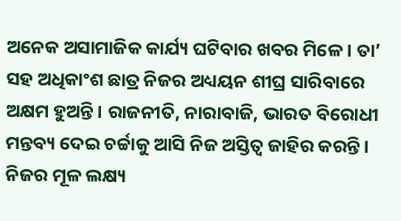ଅନେକ ଅସାମାଜିକ କାର୍ଯ୍ୟ ଘଟିବାର ଖବର ମିଳେ। ତା’ ସହ ଅଧିକାଂଶ ଛାତ୍ର ନିଜର ଅଧ୍ୟୟନ ଶୀଘ୍ର ସାରିବାରେ ଅକ୍ଷମ ହୁଅନ୍ତି। ରାଜନୀତି, ନାରାବାଜି, ଭାରତ ବିରୋଧୀ ମନ୍ତବ୍ୟ ଦେଇ ଚର୍ଚ୍ଚାକୁ ଆସି ନିଜ ଅସ୍ତିତ୍ୱ ଜାହିର କରନ୍ତି। ନିଜର ମୂଳ ଲକ୍ଷ୍ୟ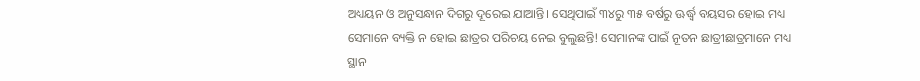ଅଧ୍ୟୟନ ଓ ଅନୁସନ୍ଧାନ ଦିଗରୁ ଦୂରେଇ ଯାଆନ୍ତି। ସେଥିପାଇଁ ୩୪ରୁ ୩୫ ବର୍ଷରୁ ଊର୍ଦ୍ଧ୍ୱ ବୟସର ହୋଇ ମଧ୍ୟ ସେମାନେ ବ୍ୟକ୍ତି ନ ହୋଇ ଛାତ୍ରର ପରିଚୟ ନେଇ ବୁଲୁଛନ୍ତି! ସେମାନଙ୍କ ପାଇଁ ନୂତନ ଛାତ୍ରୀଛାତ୍ରମାନେ ମଧ୍ୟ ସ୍ଥାନ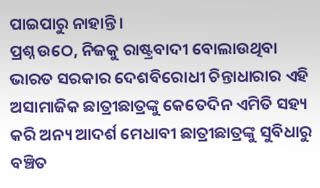ପାଇପାରୁ ନାହାନ୍ତି।
ପ୍ରଶ୍ନ ଉଠେ, ନିଜକୁ ରାଷ୍ଟ୍ରବାଦୀ ବୋଲାଉଥିବା ଭାରତ ସରକାର ଦେଶବିରୋଧୀ ଚିନ୍ତାଧାରାର ଏହି ଅସାମାଜିକ ଛାତ୍ରୀଛାତ୍ରଙ୍କୁ କେତେଦିନ ଏମିତି ସହ୍ୟ କରି ଅନ୍ୟ ଆଦର୍ଶ ମେଧାବୀ ଛାତ୍ରୀଛାତ୍ରଙ୍କୁ ସୁବିଧାରୁ ବଞ୍ଚିତ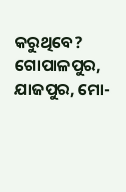କରୁଥିବେ?
ଗୋପାଳପୁର, ଯାଜପୁର, ମୋ-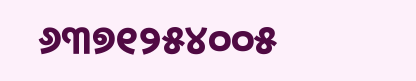୬୩୭୧୨୫୪୦୦୫